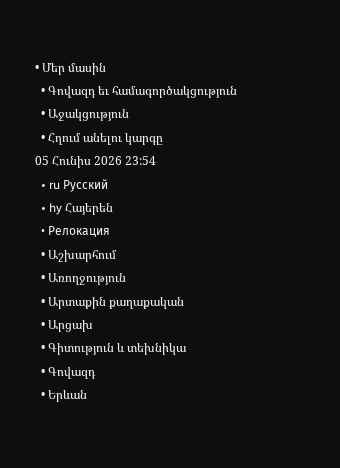• Մեր մասին
  • Գովազդ եւ համագործակցություն
  • Աջակցություն
  • Հղում անելու կարգը
05 Հունիս 2026 23:54
  • ru Русский
  • hy Հայերեն
  • Релокация
  • Աշխարհում
  • Առողջություն
  • Արտաքին քաղաքական
  • Արցախ
  • Գիտություն և տեխնիկա
  • Գովազդ
  • Երևան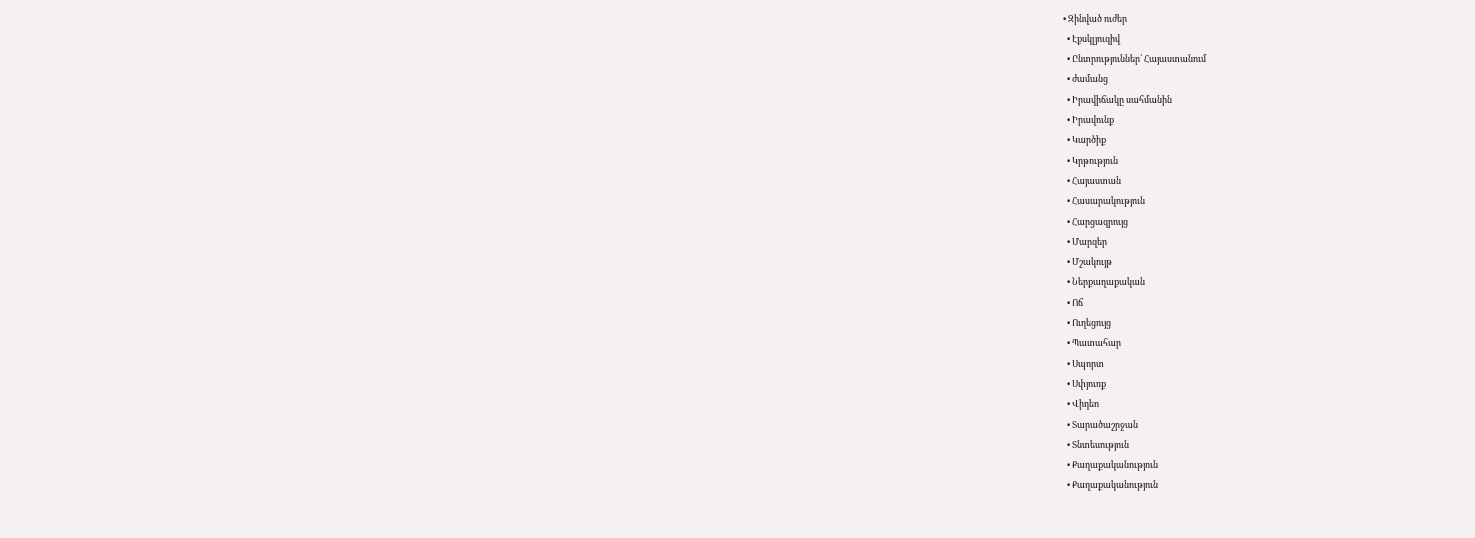• Զինված ուժեր
  • Էքսկլյուզիվ
  • Ընտրություններ՝ Հայաստանում
  • ժամանց
  • Իրավիճակը սահմանին
  • Իրավունք
  • Կարծիք
  • Կրթություն
  • Հայաստան
  • Հասարակություն
  • Հարցազրույց
  • Մարզեր
  • Մշակույթ
  • Ներքաղաքական
  • Ոճ
  • Ուղեցույց
  • Պատահար
  • Սպորտ
  • Սփյուռք
  • Վիդեո
  • Տարածաշրջան
  • Տնտեսություն
  • Քաղաքականություն
  • Քաղաքականություն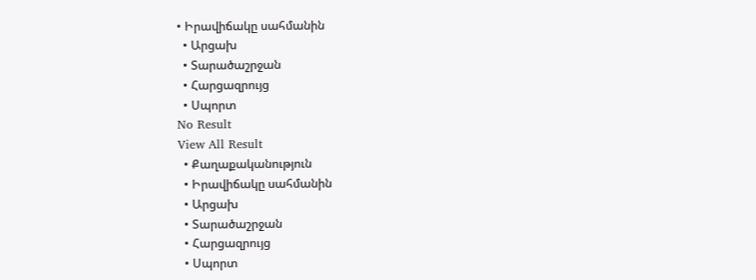• Իրավիճակը սահմանին
  • Արցախ
  • Տարածաշրջան
  • Հարցազրույց
  • Սպորտ
No Result
View All Result
  • Քաղաքականություն
  • Իրավիճակը սահմանին
  • Արցախ
  • Տարածաշրջան
  • Հարցազրույց
  • Սպորտ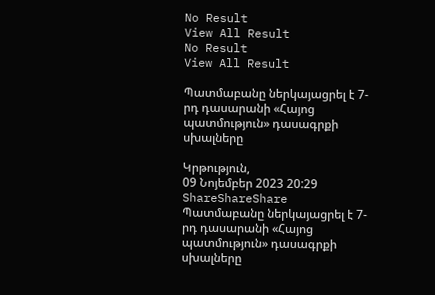No Result
View All Result
No Result
View All Result

Պատմաբանը ներկայացրել է 7-րդ դասարանի «Հայոց պատմություն» դասագրքի սխալները

Կրթություն,
09 Նոյեմբեր 2023 20:29
ShareShareShare
Պատմաբանը ներկայացրել է 7-րդ դասարանի «Հայոց պատմություն» դասագրքի սխալները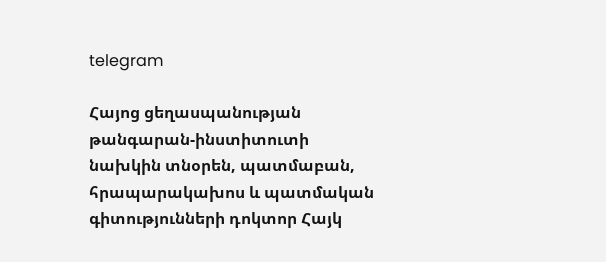telegram

Հայոց ցեղասպանության թանգարան-ինստիտուտի նախկին տնօրեն, պատմաբան, հրապարակախոս և պատմական գիտությունների դոկտոր Հայկ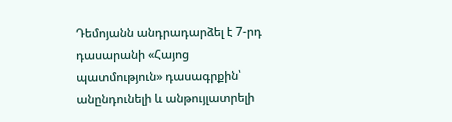Դեմոյանն անդրադարձել է 7-րդ դասարանի «Հայոց պատմություն» դասագրքին՝ անընդունելի և անթույլատրելի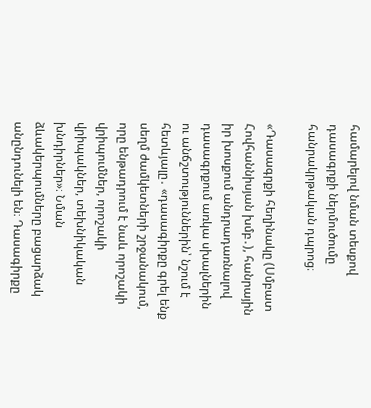համարելով նման տեսքով դասագրքի ներմուծումը հանրակրթական դպրոց։

«Դասագրքի հեղինակը (Սմբատ Հովհաննիսյան խմբ․), հանրային իր խոսքում անդրադառնալով դասագրքում առկա սխալներին ու անճշտություններին՝ նշում է հետևյալը․ «դասագիրքը գրել ենք սեղմ ժամկետների շրջանակում, որը ենթադրում է նաև որոշակի վրիպումներ, որոշակի վրիպակներ, տեխնիկական խնդիրներ»։ Նման ձևակերպումները բացարձակ անընդունելի են։ Դասագիրքը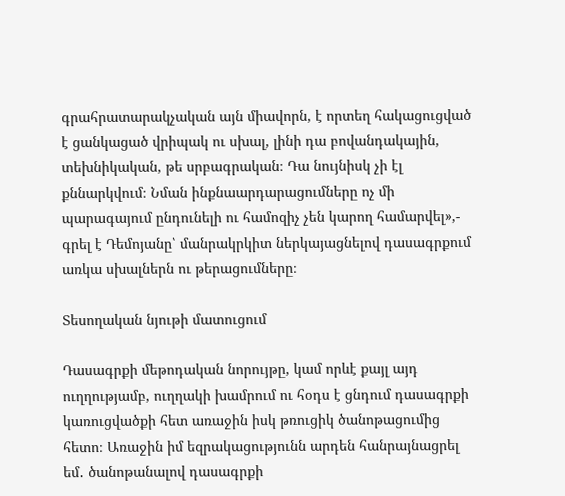գրահրատարակչական այն միավորն, է որտեղ հակացուցված է ցանկացած վրիպակ ու սխալ, լինի դա բովանդակային, տեխնիկական, թե սրբագրական։ Դա նույնիսկ չի էլ քննարկվում։ Նման ինքնաարդարացումները ոչ մի պարագայում ընդունելի ու համոզիչ չեն կարող համարվել»,- գրել է Դեմոյանը՝ մանրակրկիտ ներկայացնելով դասագրքում առկա սխալներն ու թերացումները։

Տեսողական նյութի մատուցում

Դասագրքի մեթոդական նորույթը, կամ որևէ քայլ այդ ուղղությամբ, ուղղակի խամրում ու հօդս է ցնդում դասագրքի կառուցվածքի հետ առաջին իսկ թռուցիկ ծանոթացումից հետո։ Առաջին իմ եզրակացությունն արդեն հանրայնացրել եմ․ ծանոթանալով դասագրքի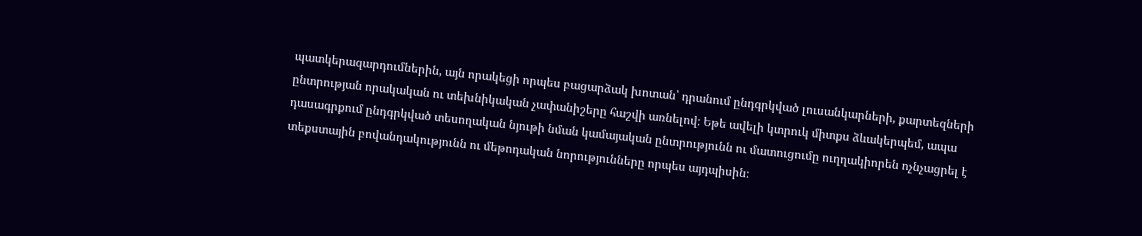պատկերազարդումներին, այն որակեցի որպես բացարձակ խոտան՝ դրանում ընդգրկված լուսանկարների, քարտեզների ընտրության որակական ու տեխնիկական չափանիշերը հաշվի առնելով։ Եթե ավելի կտրուկ միտքս ձևակերպեմ, ապա դասագրքում ընդգրկված տեսողական նյութի նման կամայական ընտրությունն ու մատուցումը ուղղակիորեն ոչնչացրել է տեքստային բովանդակությունն ու մեթոդական նորությունները որպես այդպիսին։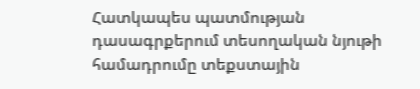Հատկապես պատմության դասագրքերում տեսողական նյութի համադրումը տեքստային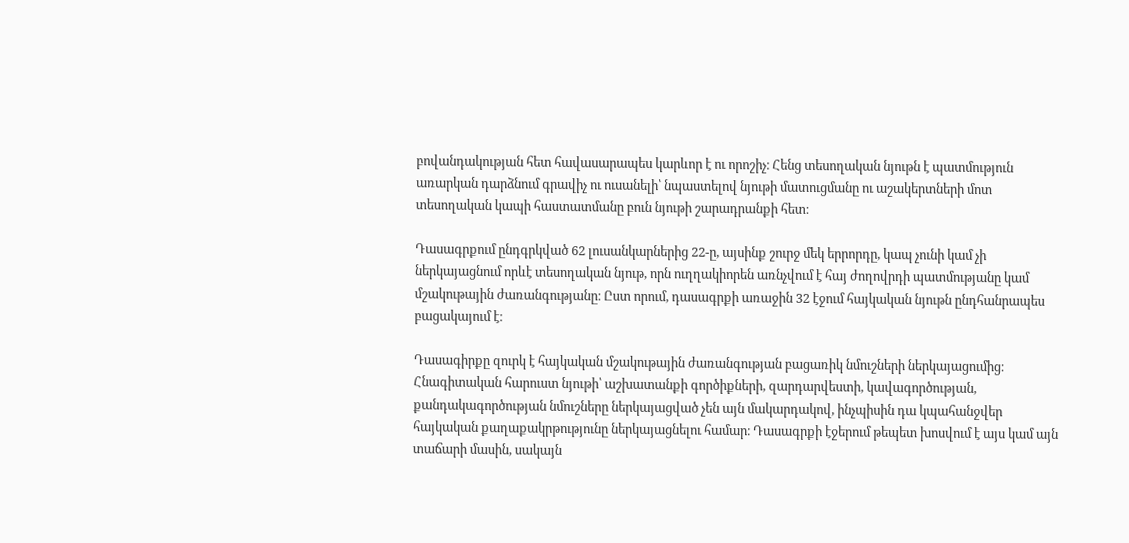բովանդակության հետ հավասարապես կարևոր է ու որոշիչ։ Հենց տեսողական նյութն է պատմություն առարկան դարձնում գրավիչ ու ուսանելի՝ նպաստելով նյութի մատուցմանը ու աշակերտների մոտ տեսողական կապի հաստատմանը բուն նյութի շարադրանքի հետ։

Դասագրքում ընդգրկված 62 լուսանկարներից 22-ը, այսինք շուրջ մեկ երրորդը, կապ չունի կամ չի ներկայացնում որևէ տեսողական նյութ, որն ուղղակիորեն առնչվում է հայ ժողովրդի պատմությանը կամ մշակութային ժառանգությանը։ Ըստ որում, դասագրքի առաջին 32 էջում հայկական նյութն ընդհանրապես բացակայում է։

Դասագիրքը զուրկ է հայկական մշակութային ժառանգության բացառիկ նմուշների ներկայացումից։ Հնագիտական հարուստ նյութի՝ աշխատանքի գործիքների, զարդարվեստի, կավագործության, քանդակագործության նմուշները ներկայացված չեն այն մակարդակով, ինչպիսին դա կպահանջվեր հայկական քաղաքակրթությունը ներկայացնելու համար։ Դասագրքի էջերում թեպետ խոսվում է այս կամ այն տաճարի մասին, սակայն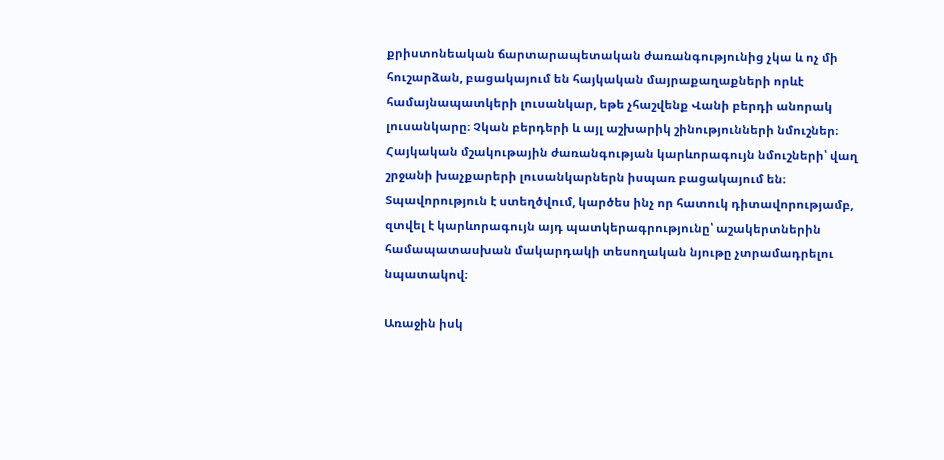քրիստոնեական ճարտարապետական ժառանգությունից չկա և ոչ մի հուշարձան, բացակայում են հայկական մայրաքաղաքների որևէ համայնապատկերի լուսանկար, եթե չհաշվենք Վանի բերդի անորակ լուսանկարը։ Չկան բերդերի և այլ աշխարիկ շինությունների նմուշներ։ Հայկական մշակութային ժառանգության կարևորագույն նմուշների՝ վաղ շրջանի խաչքարերի լուսանկարներն իսպառ բացակայում են։ Տպավորություն է ստեղծվում, կարծես ինչ որ հատուկ դիտավորությամբ, զտվել է կարևորագույն այդ պատկերագրությունը՝ աշակերտներին համապատասխան մակարդակի տեսողական նյութը չտրամադրելու նպատակով։

Առաջին իսկ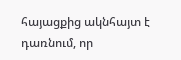հայացքից ակնհայտ է դառնում, որ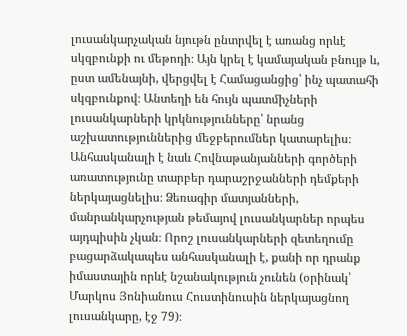լուսանկարչական նյութն ընտրվել է առանց որևէ սկզբունքի ու մեթոդի։ Այն կրել է կամայական բնույթ և, ըստ ամենայնի, վերցվել է Համացանցից՝ ինչ պատահի սկզբունքով։ Անտեղի են հույն պատմիչների լուսանկարների կրկնությունները՝ նրանց աշխատություններից մեջբերումներ կատարելիս։ Անհասկանալի է նաև Հովնաթանյանների գործերի առատությունը տարբեր դարաշրջանների դեմքերի ներկայացնելիս։ Ձեռագիր մատյանների, մանրանկարչության թեմայով լուսանկարներ որպես այդպիսին չկան։ Որոշ լուսանկարների զետեղումը բացարձակապես անհասկանալի է, քանի որ դրանք իմաստային որևէ նշանակություն չունեն (օրինակ՝ Մարկոս Յոնիանուս Հուստինուսին ներկայացնող լուսանկարը, էջ 79)։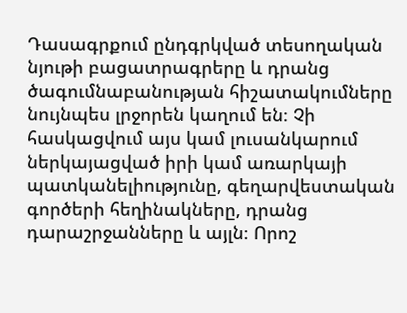Դասագրքում ընդգրկված տեսողական նյութի բացատրագրերը և դրանց ծագումնաբանության հիշատակումները նույնպես լրջորեն կաղում են։ Չի հասկացվում այս կամ լուսանկարում ներկայացված իրի կամ առարկայի պատկանելիությունը, գեղարվեստական գործերի հեղինակները, դրանց դարաշրջանները և այլն։ Որոշ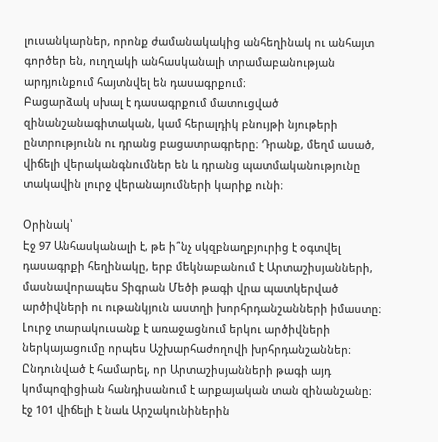լուսանկարներ, որոնք ժամանակակից անհեղինակ ու անհայտ գործեր են, ուղղակի անհասկանալի տրամաբանության արդյունքում հայտնվել են դասագրքում։
Բացարձակ սխալ է դասագրքում մատուցված զինանշանագիտական, կամ հերալդիկ բնույթի նյութերի ընտրությունն ու դրանց բացատրագրերը։ Դրանք, մեղմ ասած, վիճելի վերականգնումներ են և դրանց պատմականությունը տակավին լուրջ վերանայումների կարիք ունի։

Օրինակ՝
Էջ 97 Անհասկանալի է, թե ի՞նչ սկզբնաղբյուրից է օգտվել դասագրքի հեղինակը, երբ մեկնաբանում է Արտաշիսյանների, մասնավորապես Տիգրան Մեծի թագի վրա պատկերված արծիվների ու ութանկյուն աստղի խորհրդանշանների իմաստը։ Լուրջ տարակուսանք է առաջացնում երկու արծիվների ներկայացումը որպես Աշխարհաժողովի խրհրդանշաններ։ Ընդունված է համարել, որ Արտաշիսյանների թագի այդ կոմպոզիցիան հանդիսանում է արքայական տան զինանշանը։
էջ 101 վիճելի է նաև Արշակունիներին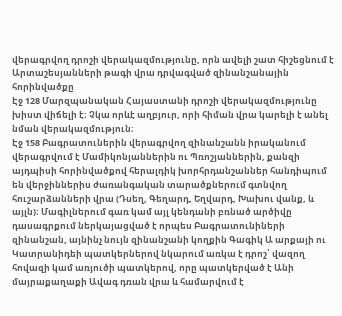վերագրվող դրոշի վերակազմությունը, որն ավելի շատ հիշեցնում է Արտաշեսյանների թագի վրա դրվագված զինանշանային հորինվածքը
Էջ 128 Մարզպանական Հայաստանի դրոշի վերակազմությունը խիստ վիճելի է։ Չկա որևէ աղբյուր, որի հիման վրա կարելի է անել նման վերակազմություն։
Էջ 158 Բագրատուներին վերագրվող զինանշանն իրականում վերագրվում է Մամիկոնյաններին ու Պռոշյաններին, քանզի այդպիսի հորինվածքով հերալդիկ խորհրդանշաններ հանդիպում են վերջիններիս ժառանգական տարածքներում գտնվող հուշարձանների վրա (Դսեղ, Գեղարդ, Եղվարդ, Խախու վանք, և այլն)։ Մագիլներում գառ կամ այլ կենդանի բռնած արծիվը դասագրքում ներկայացված է որպես Բագրատունիների զինանշան, այնինչ նույն զինանշանի կողքին Գագիկ Ա արքայի ու Կատրանիդեի պատկերներով նկարում առկա է դրոշ՝ վազող հովազի կամ առյուծի պատկերով, որը պատկերված է Անի մայրաքաղաքի Ավագ դռան վրա և համարվում է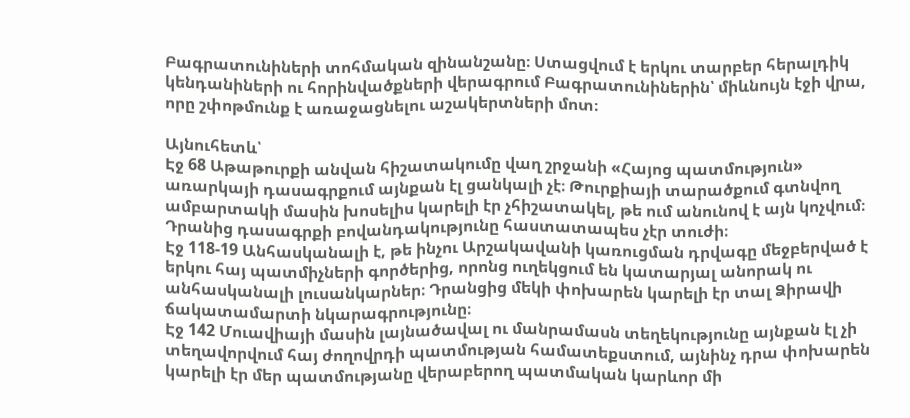Բագրատունիների տոհմական զինանշանը։ Ստացվում է երկու տարբեր հերալդիկ կենդանիների ու հորինվածքների վերագրում Բագրատունիներին՝ միևնույն էջի վրա, որը շփոթմունք է առաջացնելու աշակերտների մոտ։

Այնուհետև՝
Էջ 68 Աթաթուրքի անվան հիշատակումը վաղ շրջանի «Հայոց պատմություն» առարկայի դասագրքում այնքան էլ ցանկալի չէ։ Թուրքիայի տարածքում գտնվող ամբարտակի մասին խոսելիս կարելի էր չհիշատակել, թե ում անունով է այն կոչվում։ Դրանից դասագրքի բովանդակությունը հաստատապես չէր տուժի։
Էջ 118-19 Անհասկանալի է, թե ինչու Արշակավանի կառուցման դրվագը մեջբերված է երկու հայ պատմիչների գործերից, որոնց ուղեկցում են կատարյալ անորակ ու անհասկանալի լուսանկարներ։ Դրանցից մեկի փոխարեն կարելի էր տալ Ձիրավի ճակատամարտի նկարագրությունը։
Էջ 142 Մուավիայի մասին լայնածավալ ու մանրամասն տեղեկությունը այնքան էլ չի տեղավորվում հայ ժողովրդի պատմության համատեքստում, այնինչ դրա փոխարեն կարելի էր մեր պատմությանը վերաբերող պատմական կարևոր մի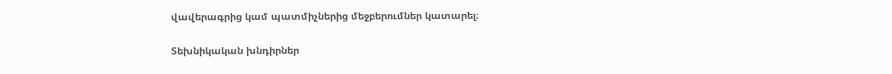վավերագրից կամ պատմիչներից մեջբերումներ կատարել։

Տեխնիկական խնդիրներ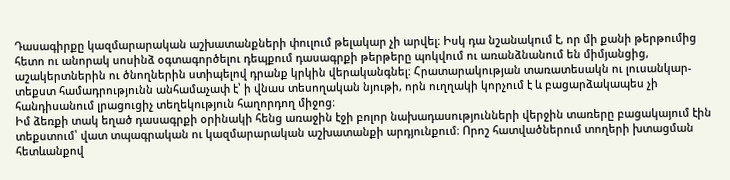Դասագիրքը կազմարարական աշխատանքների փուլում թելակար չի արվել։ Իսկ դա նշանակում է, որ մի քանի թերթումից հետո ու անորակ սոսինձ օգտագործելու դեպքում դասագրքի թերթերը պոկվում ու առանձնանում են միմյանցից, աշակերտներին ու ծնողներին ստիպելով դրանք կրկին վերականգնել։ Հրատարակության տառատեսակն ու լուսանկար-տեքստ համադրությունն անհամաչափ է՝ ի վնաս տեսողական նյութի, որն ուղղակի կորչում է և բացարձակապես չի հանդիսանում լրացուցիչ տեղեկություն հաղորդող միջոց։
Իմ ձեռքի տակ եղած դասագրքի օրինակի հենց առաջին էջի բոլոր նախադասությունների վերջին տառերը բացակայում էին տեքստում՝ վատ տպագրական ու կազմարարական աշխատանքի արդյունքում։ Որոշ հատվածներում տողերի խտացման հետևանքով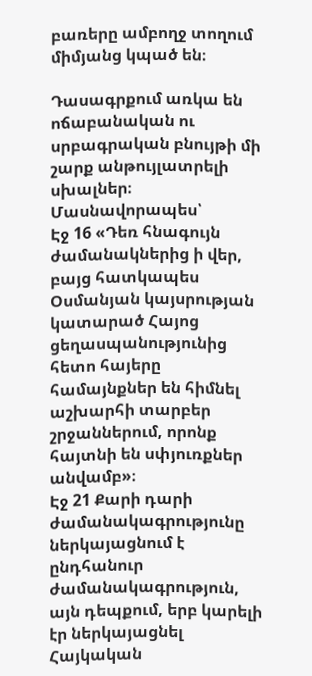բառերը ամբողջ տողում միմյանց կպած են։

Դասագրքում առկա են ոճաբանական ու սրբագրական բնույթի մի շարք անթույլատրելի սխալներ։ Մասնավորապես՝
Էջ 16 «Դեռ հնագույն ժամանակներից ի վեր, բայց հատկապես Օսմանյան կայսրության կատարած Հայոց ցեղասպանությունից հետո հայերը համայնքներ են հիմնել աշխարհի տարբեր շրջաններում, որոնք հայտնի են սփյուռքներ անվամբ»։
Էջ 21 Քարի դարի ժամանակագրությունը ներկայացնում է ընդհանուր ժամանակագրություն, այն դեպքում, երբ կարելի էր ներկայացնել Հայկական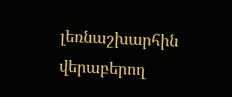լեռնաշխարհին վերաբերող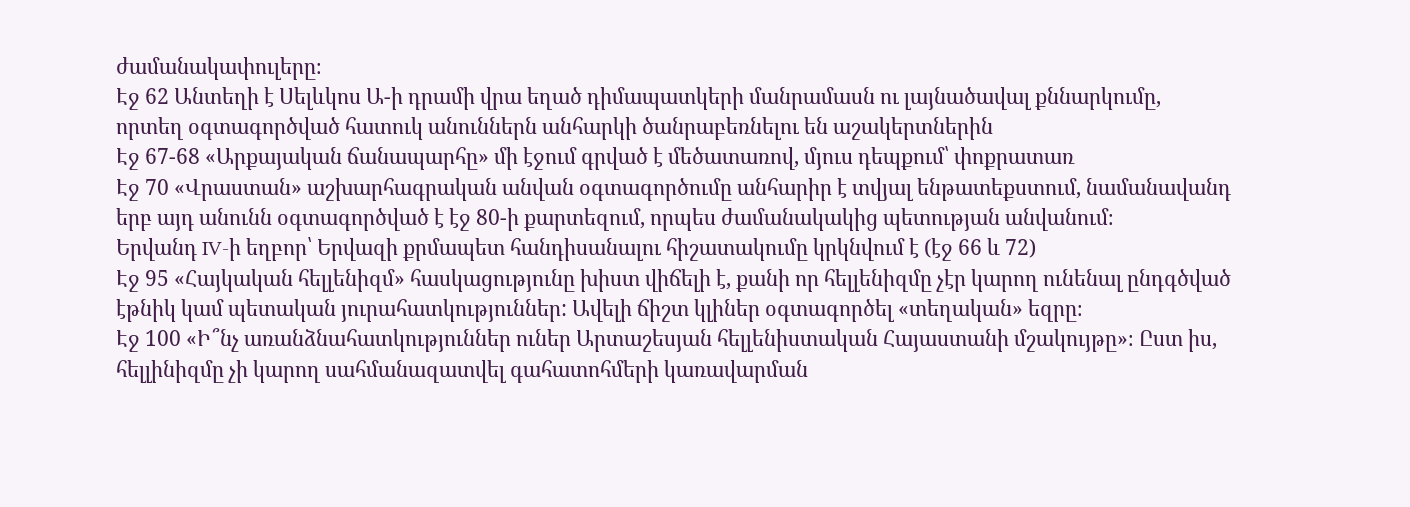ժամանակափուլերը։
Էջ 62 Անտեղի է Սելևկոս Ա-ի դրամի վրա եղած դիմապատկերի մանրամասն ու լայնածավալ քննարկումը, որտեղ օգտագործված հատուկ անուններն անհարկի ծանրաբեռնելու են աշակերտներին
Էջ 67-68 «Արքայական ճանապարհը» մի էջում գրված է մեծատառով, մյուս դեպքում՝ փոքրատառ
Էջ 70 «Վրաստան» աշխարհագրական անվան օգտագործումը անհարիր է տվյալ ենթատեքստում, նամանավանդ երբ այդ անունն օգտագործված է էջ 80-ի քարտեզում, որպես ժամանակակից պետության անվանում։
Երվանդ IV-ի եղբոր՝ Երվազի քրմապետ հանդիսանալու հիշատակումը կրկնվում է (էջ 66 և 72)
Էջ 95 «Հայկական հելլենիզմ» հասկացությունը խիստ վիճելի է, քանի որ հելլենիզմը չէր կարող ունենալ ընդգծված էթնիկ կամ պետական յուրահատկություններ: Ավելի ճիշտ կլիներ օգտագործել «տեղական» եզրը։
Էջ 100 «Ի՞նչ առանձնահատկություններ ուներ Արտաշեսյան հելլենիստական Հայաստանի մշակույթը»։ Ըստ իս, հելլինիզմը չի կարող սահմանազատվել գահատոհմերի կառավարման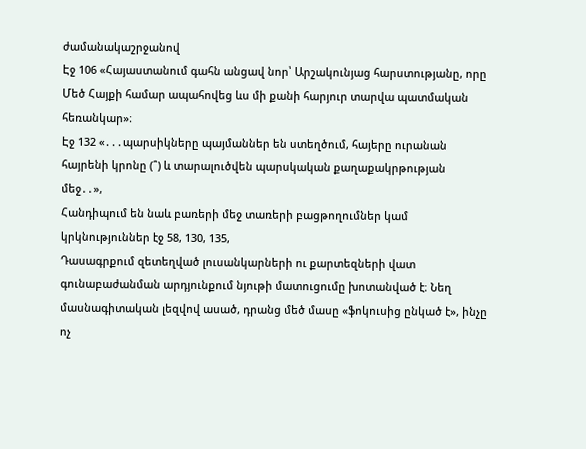ժամանակաշրջանով
Էջ 106 «Հայաստանում գահն անցավ նոր՝ Արշակունյաց հարստությանը, որը Մեծ Հայքի համար ապահովեց ևս մի քանի հարյուր տարվա պատմական հեռանկար»։
Էջ 132 «․․․պարսիկները պայմաններ են ստեղծում, հայերը ուրանան հայրենի կրոնը (՞) և տարալուծվեն պարսկական քաղաքակրթության մեջ․․»,
Հանդիպում են նաև բառերի մեջ տառերի բացթողումներ կամ կրկնություններ էջ 58, 130, 135,
Դասագրքում զետեղված լուսանկարների ու քարտեզների վատ գունաբաժանման արդյունքում նյութի մատուցումը խոտանված է։ Նեղ մասնագիտական լեզվով ասած, դրանց մեծ մասը «ֆոկուսից ընկած է», ինչը ոչ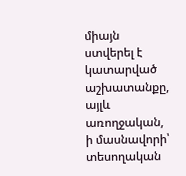միայն ստվերել է կատարված աշխատանքը, այլև առողջական, ի մասնավորի՝ տեսողական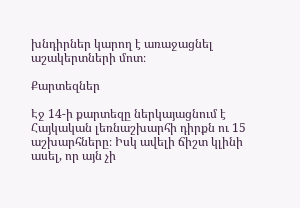խնդիրներ կարող է առաջացնել աշակերտների մոտ։

Քարտեզներ

Էջ 14-ի քարտեզը ներկայացնում է Հայկական լեռնաշխարհի դիրքն ու 15 աշխարհները։ Իսկ ավելի ճիշտ կլինի ասել, որ այն չի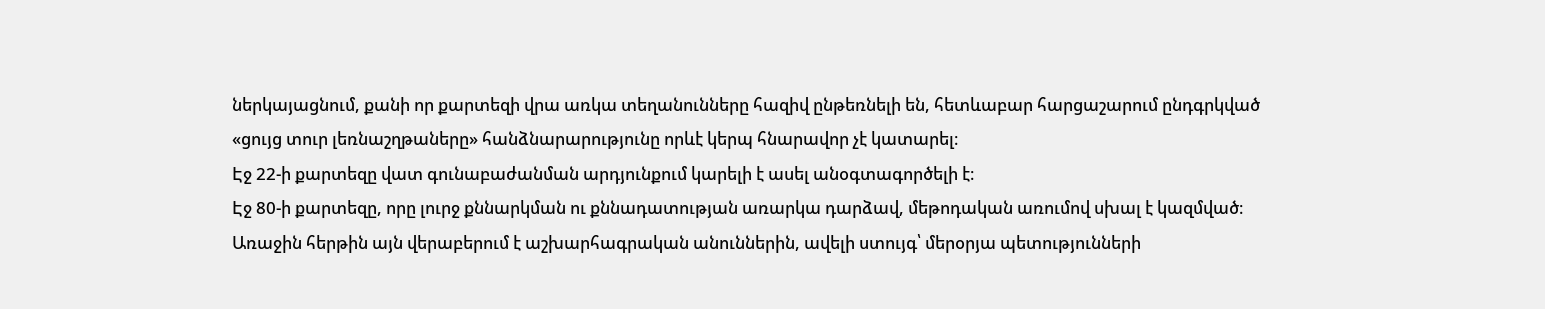ներկայացնում, քանի որ քարտեզի վրա առկա տեղանունները հազիվ ընթեռնելի են, հետևաբար հարցաշարում ընդգրկված «ցույց տուր լեռնաշղթաները» հանձնարարությունը որևէ կերպ հնարավոր չէ կատարել։
Էջ 22-ի քարտեզը վատ գունաբաժանման արդյունքում կարելի է ասել անօգտագործելի է։
Էջ 80-ի քարտեզը, որը լուրջ քննարկման ու քննադատության առարկա դարձավ, մեթոդական առումով սխալ է կազմված։ Առաջին հերթին այն վերաբերում է աշխարհագրական անուններին, ավելի ստույգ՝ մերօրյա պետությունների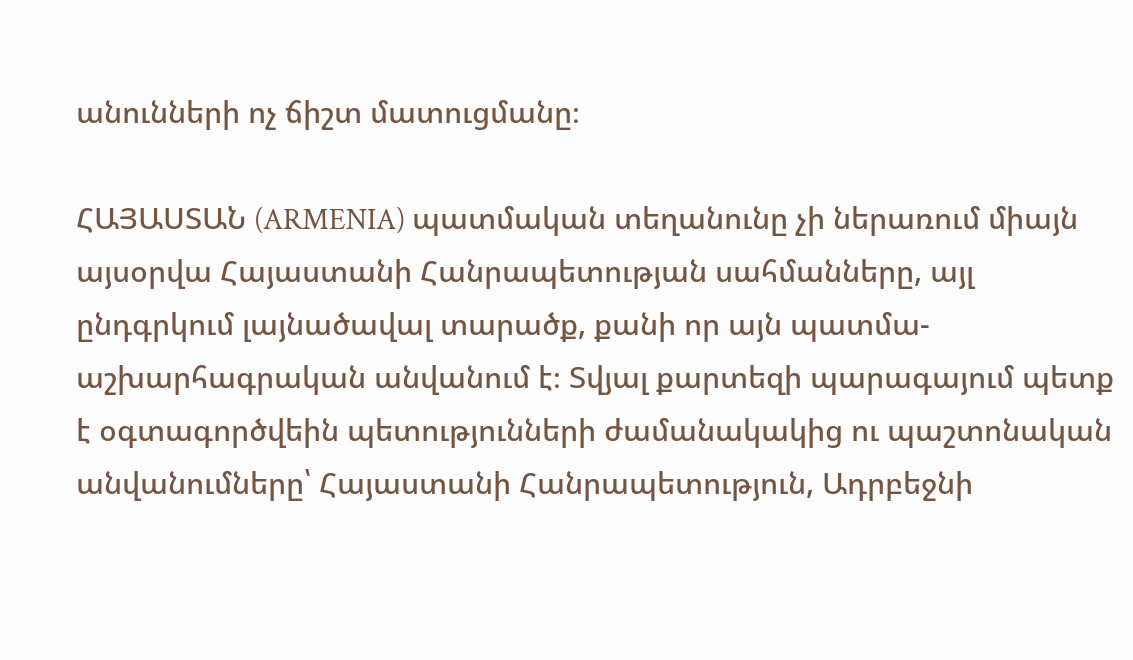անունների ոչ ճիշտ մատուցմանը։

ՀԱՅԱՍՏԱՆ (ARMENIA) պատմական տեղանունը չի ներառում միայն այսօրվա Հայաստանի Հանրապետության սահմանները, այլ ընդգրկում լայնածավալ տարածք, քանի որ այն պատմա-աշխարհագրական անվանում է։ Տվյալ քարտեզի պարագայում պետք է օգտագործվեին պետությունների ժամանակակից ու պաշտոնական անվանումները՝ Հայաստանի Հանրապետություն, Ադրբեջնի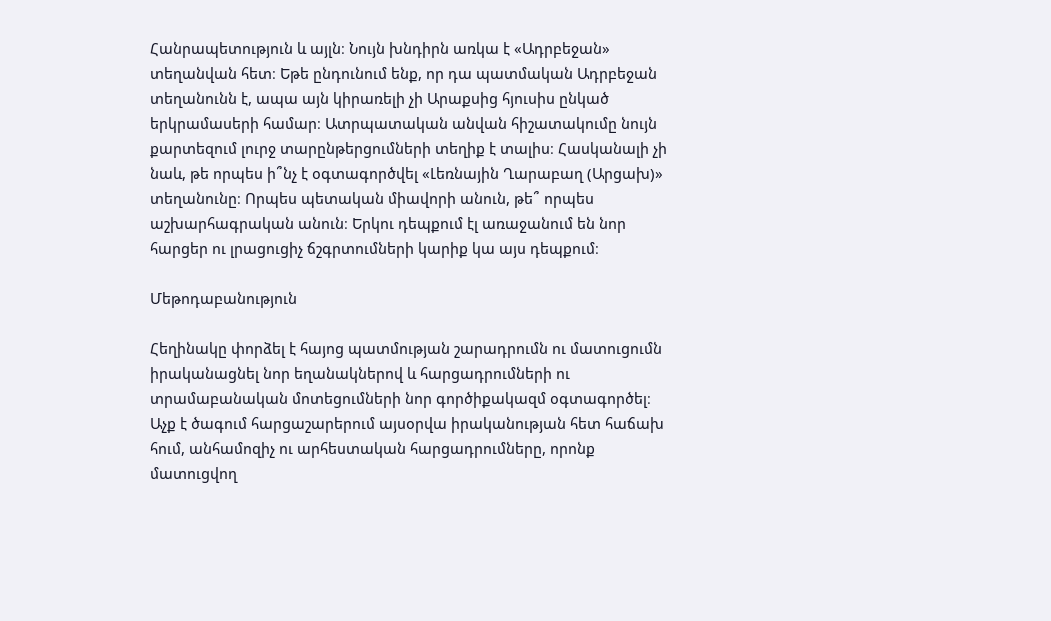Հանրապետություն և այլն։ Նույն խնդիրն առկա է «Ադրբեջան» տեղանվան հետ։ Եթե ընդունում ենք, որ դա պատմական Ադրբեջան տեղանունն է, ապա այն կիրառելի չի Արաքսից հյուսիս ընկած երկրամասերի համար։ Ատրպատական անվան հիշատակումը նույն քարտեզում լուրջ տարընթերցումների տեղիք է տալիս։ Հասկանալի չի նաև, թե որպես ի՞նչ է օգտագործվել «Լեռնային Ղարաբաղ (Արցախ)» տեղանունը։ Որպես պետական միավորի անուն, թե՞ որպես աշխարհագրական անուն։ Երկու դեպքում էլ առաջանում են նոր հարցեր ու լրացուցիչ ճշգրտումների կարիք կա այս դեպքում։

Մեթոդաբանություն

Հեղինակը փորձել է հայոց պատմության շարադրումն ու մատուցումն իրականացնել նոր եղանակներով և հարցադրումների ու տրամաբանական մոտեցումների նոր գործիքակազմ օգտագործել։ Աչք է ծագում հարցաշարերում այսօրվա իրականության հետ հաճախ հում, անհամոզիչ ու արհեստական հարցադրումները, որոնք մատուցվող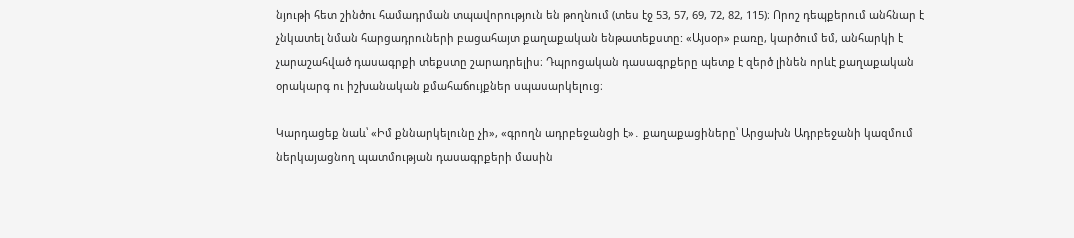նյութի հետ շինծու համադրման տպավորություն են թողնում (տես էջ 53, 57, 69, 72, 82, 115)։ Որոշ դեպքերում անհնար է չնկատել նման հարցադրուների բացահայտ քաղաքական ենթատեքստը: «Այսօր» բառը, կարծում եմ, անհարկի է չարաշահված դասագրքի տեքստը շարադրելիս։ Դպրոցական դասագրքերը պետք է զերծ լինեն որևէ քաղաքական օրակարգ ու իշխանական քմահաճույքներ սպասարկելուց։

Կարդացեք նաև՝ «Իմ քննարկելունը չի», «գրողն ադրբեջանցի է»․ քաղաքացիները՝ Արցախն Ադրբեջանի կազմում ներկայացնող պատմության դասագրքերի մասին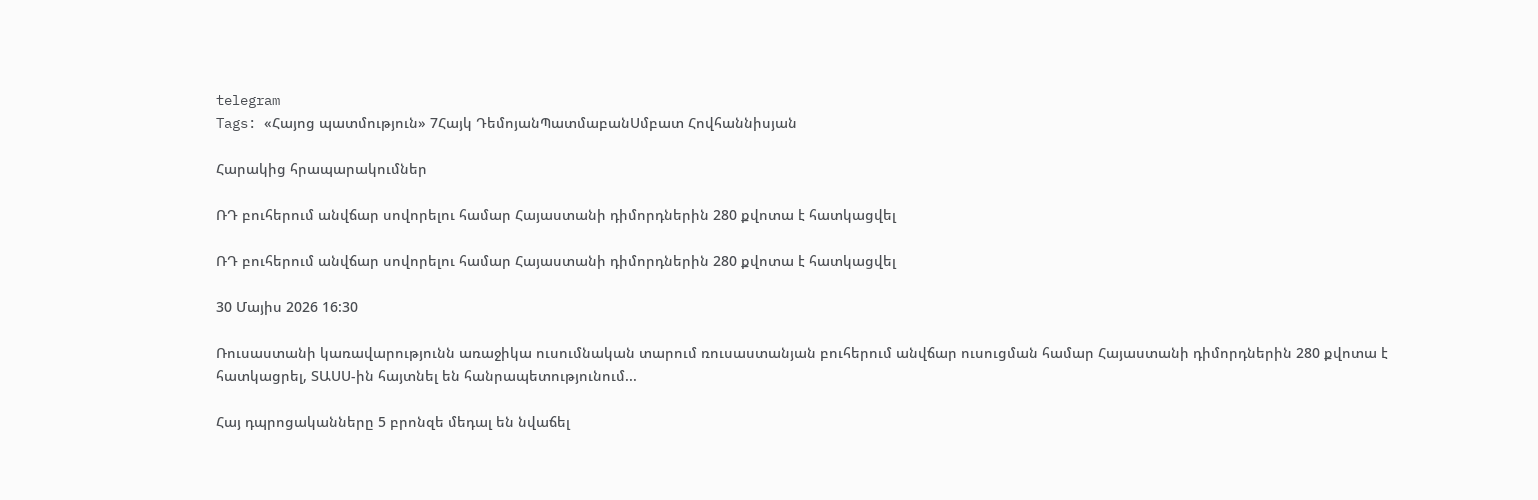telegram
Tags: «Հայոց պատմություն» 7Հայկ ԴեմոյանՊատմաբանՍմբատ Հովհաննիսյան

Հարակից հրապարակումներ

ՌԴ բուհերում անվճար սովորելու համար Հայաստանի դիմորդներին 280 քվոտա է հատկացվել

ՌԴ բուհերում անվճար սովորելու համար Հայաստանի դիմորդներին 280 քվոտա է հատկացվել

30 Մայիս 2026 16:30

Ռուսաստանի կառավարությունն առաջիկա ուսումնական տարում ռուսաստանյան բուհերում անվճար ուսուցման համար Հայաստանի դիմորդներին 280 քվոտա է հատկացրել, ՏԱՍՍ-ին հայտնել են հանրապետությունում...

Հայ դպրոցականները 5 բրոնզե մեդալ են նվաճել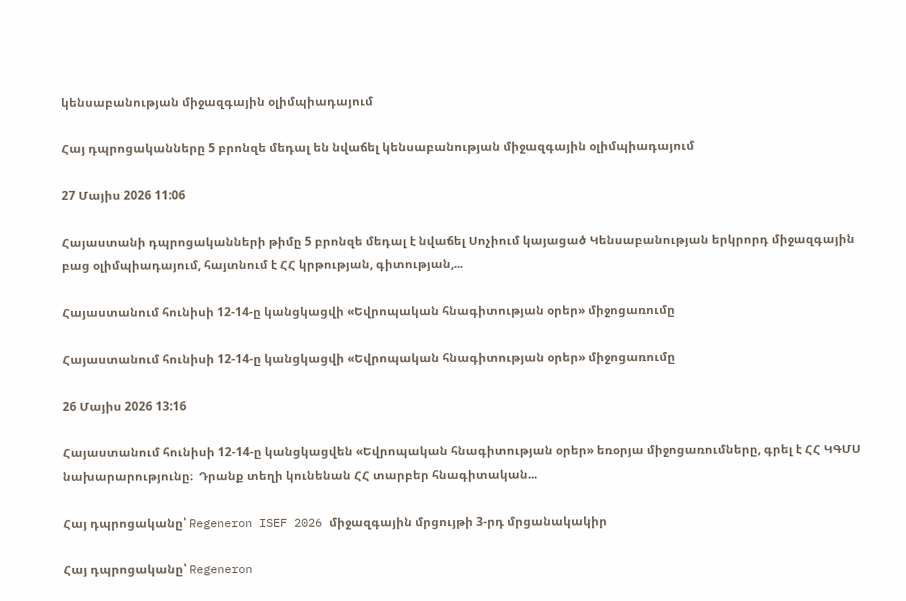կենսաբանության միջազգային օլիմպիադայում

Հայ դպրոցականները 5 բրոնզե մեդալ են նվաճել կենսաբանության միջազգային օլիմպիադայում

27 Մայիս 2026 11:06

Հայաստանի դպրոցականների թիմը 5 բրոնզե մեդալ է նվաճել Սոչիում կայացած Կենսաբանության երկրորդ միջազգային բաց օլիմպիադայում, հայտնում է ՀՀ կրթության, գիտության,...

Հայաստանում հունիսի 12-14-ը կանցկացվի «Եվրոպական հնագիտության օրեր» միջոցառումը

Հայաստանում հունիսի 12-14-ը կանցկացվի «Եվրոպական հնագիտության օրեր» միջոցառումը

26 Մայիս 2026 13:16

Հայաստանում հունիսի 12-14-ը կանցկացվեն «Եվրոպական հնագիտության օրեր» եռօրյա միջոցառումները, գրել է ՀՀ ԿԳՄՍ նախարարությունը։  Դրանք տեղի կունենան ՀՀ տարբեր հնագիտական...

Հայ դպրոցականը՝ Regeneron ISEF 2026 միջազգային մրցույթի 3-րդ մրցանակակիր

Հայ դպրոցականը՝ Regeneron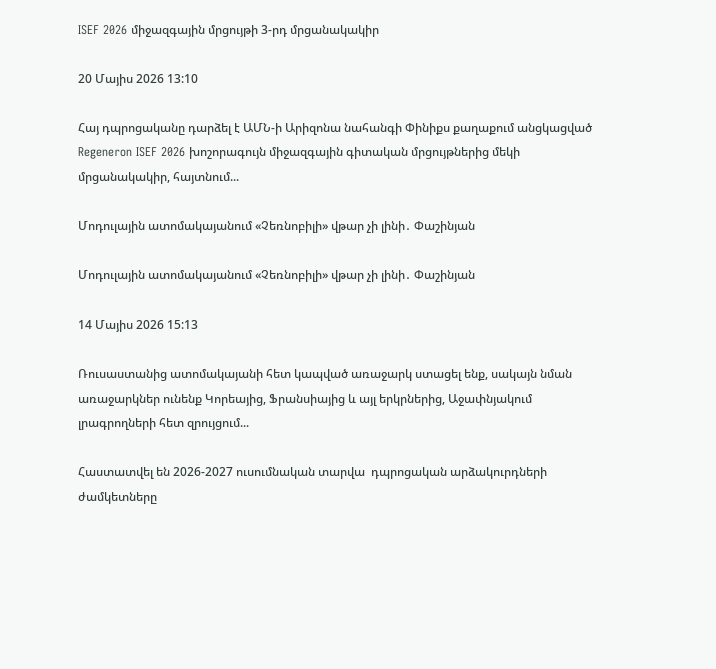ISEF 2026 միջազգային մրցույթի 3-րդ մրցանակակիր

20 Մայիս 2026 13:10

Հայ դպրոցականը դարձել է ԱՄՆ-ի Արիզոնա նահանգի Փինիքս քաղաքում անցկացված Regeneron ISEF 2026 խոշորագույն միջազգային գիտական մրցույթներից մեկի մրցանակակիր, հայտնում...

Մոդուլային ատոմակայանում «Չեռնոբիլի» վթար չի լինի․ Փաշինյան

Մոդուլային ատոմակայանում «Չեռնոբիլի» վթար չի լինի․ Փաշինյան

14 Մայիս 2026 15:13

Ռուսաստանից ատոմակայանի հետ կապված առաջարկ ստացել ենք, սակայն նման առաջարկներ ունենք Կորեայից, Ֆրանսիայից և այլ երկրներից, Աջափնյակում լրագրողների հետ զրույցում...

Հաստատվել են 2026-2027 ուսումնական տարվա  դպրոցական արձակուրդների ժամկետները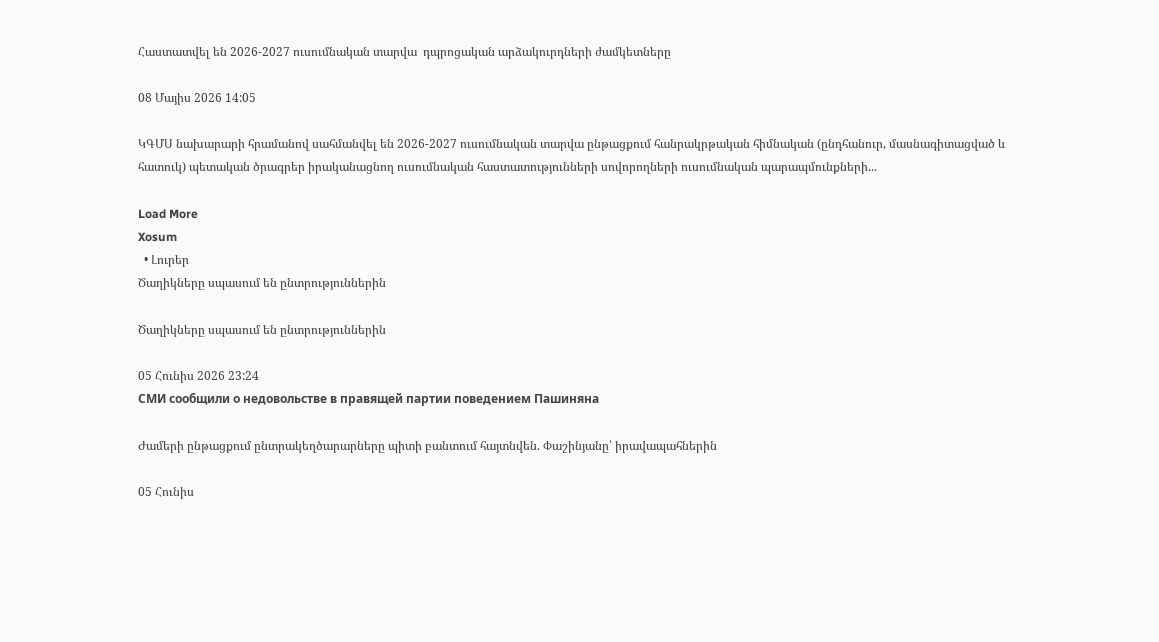Հաստատվել են 2026-2027 ուսումնական տարվա  դպրոցական արձակուրդների ժամկետները

08 Մայիս 2026 14:05

ԿԳՄՍ նախարարի հրամանով սահմանվել են 2026-2027 ուսումնական տարվա ընթացքում հանրակրթական հիմնական (ընդհանուր, մասնագիտացված և հատուկ) պետական ծրագրեր իրականացնող ուսումնական հաստատությունների սովորողների ուսումնական պարապմունքների...

Load More
Xosum
  • Լուրեր
Ծաղիկները սպասում են ընտրություններին

Ծաղիկները սպասում են ընտրություններին

05 Հունիս 2026 23:24
СМИ сообщили о недовольстве в правящей партии поведением Пашиняна

Ժամերի ընթացքում ընտրակեղծարարները պիտի բանտում հայտնվեն. Փաշինյանը՝ իրավապահներին

05 Հունիս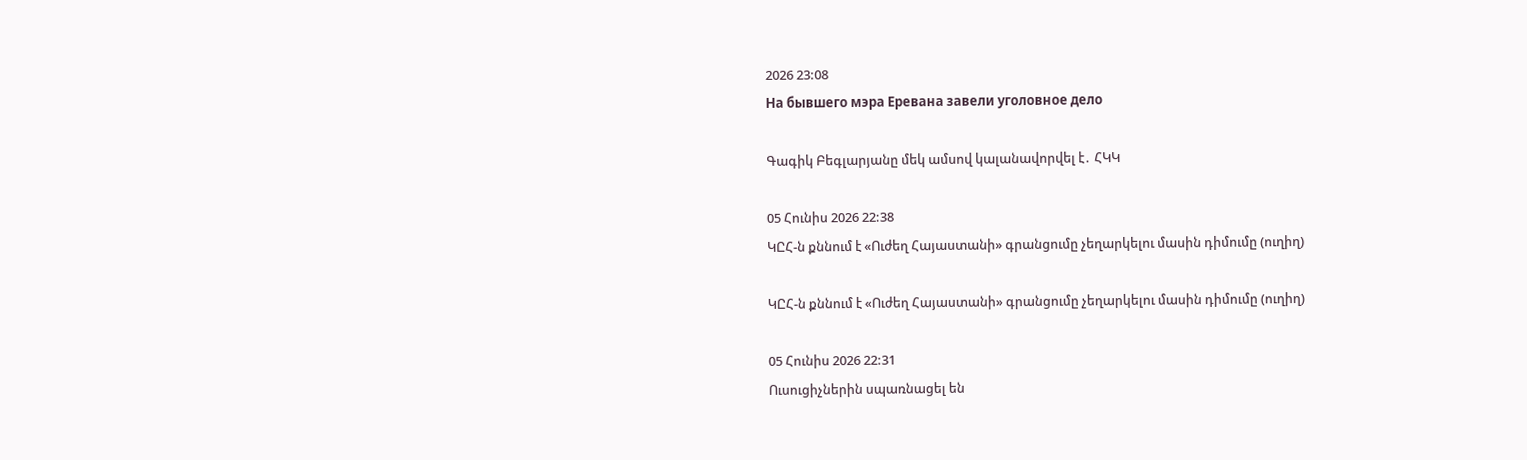2026 23:08
На бывшего мэра Еревана завели уголовное дело

Գագիկ Բեգլարյանը մեկ ամսով կալանավորվել է․ ՀԿԿ

05 Հունիս 2026 22:38
ԿԸՀ-ն քննում է «Ուժեղ Հայաստանի» գրանցումը չեղարկելու մասին դիմումը (ուղիղ)

ԿԸՀ-ն քննում է «Ուժեղ Հայաստանի» գրանցումը չեղարկելու մասին դիմումը (ուղիղ)

05 Հունիս 2026 22:31
Ուսուցիչներին սպառնացել են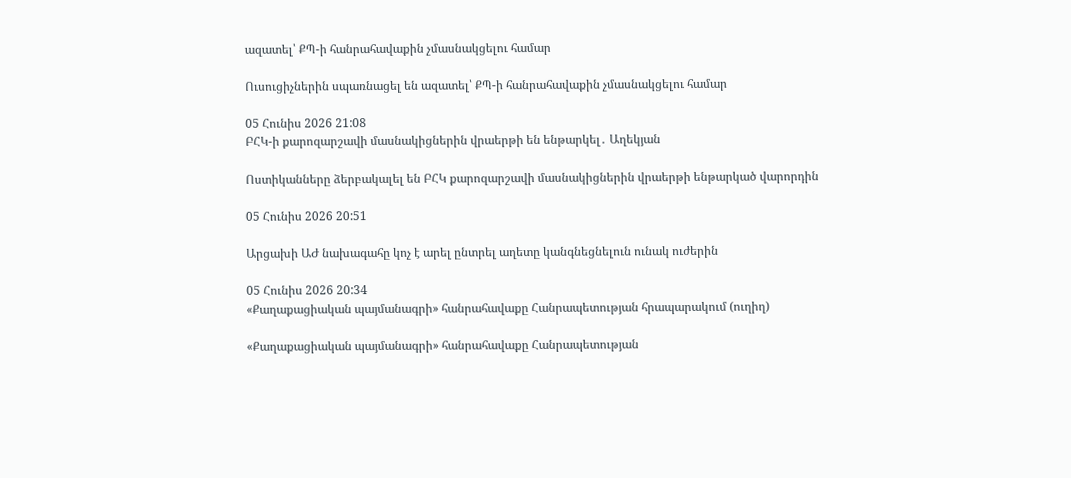ազատել՝ ՔՊ-ի հանրահավաքին չմասնակցելու համար

Ուսուցիչներին սպառնացել են ազատել՝ ՔՊ-ի հանրահավաքին չմասնակցելու համար

05 Հունիս 2026 21:08
ԲՀԿ-ի քարոզարշավի մասնակիցներին վրաերթի են ենթարկել․ Աղեկյան

Ոստիկանները ձերբակալել են ԲՀԿ քարոզարշավի մասնակիցներին վրաերթի ենթարկած վարորդին

05 Հունիս 2026 20:51

Արցախի ԱԺ նախագահը կոչ է արել ընտրել աղետը կանգնեցնելուն ունակ ուժերին

05 Հունիս 2026 20:34
«Քաղաքացիական պայմանագրի» հանրահավաքը Հանրապետության հրապարակում (ուղիղ)

«Քաղաքացիական պայմանագրի» հանրահավաքը Հանրապետության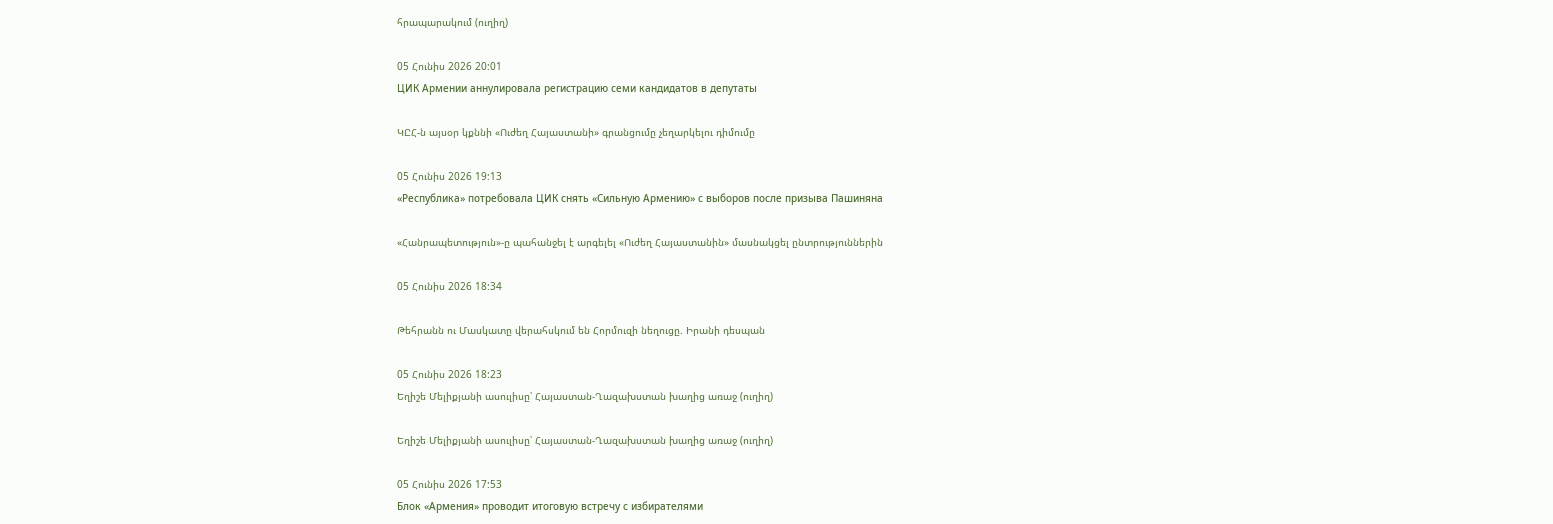հրապարակում (ուղիղ)

05 Հունիս 2026 20:01
ЦИК Армении аннулировала регистрацию семи кандидатов в депутаты

ԿԸՀ-ն այսօր կքննի «Ուժեղ Հայաստանի» գրանցումը չեղարկելու դիմումը

05 Հունիս 2026 19:13
«Республика» потребовала ЦИК снять «Сильную Армению» с выборов после призыва Пашиняна

«Հանրապետություն»-ը պահանջել է արգելել «Ուժեղ Հայաստանին» մասնակցել ընտրություններին

05 Հունիս 2026 18:34

Թեհրանն ու Մասկատը վերահսկում են Հորմուզի նեղուցը. Իրանի դեսպան

05 Հունիս 2026 18:23
Եղիշե Մելիքյանի ասուլիսը՝ Հայաստան-Ղազախստան խաղից առաջ (ուղիղ)

Եղիշե Մելիքյանի ասուլիսը՝ Հայաստան-Ղազախստան խաղից առաջ (ուղիղ)

05 Հունիս 2026 17:53
Блок «Армения» проводит итоговую встречу с избирателями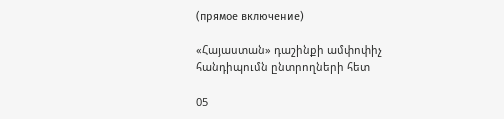(прямое включение)

«Հայաստան» դաշինքի ամփոփիչ հանդիպումն ընտրողների հետ

05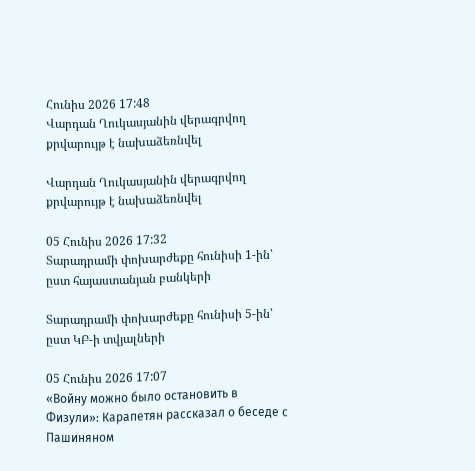Հունիս 2026 17:48
Վարդան Ղուկասյանին վերագրվող քրվարույթ է նախաձեռնվել

Վարդան Ղուկասյանին վերագրվող քրվարույթ է նախաձեռնվել

05 Հունիս 2026 17:32
Տարադրամի փոխարժեքը հունիսի 1-ին՝ ըստ հայաստանյան բանկերի

Տարադրամի փոխարժեքը հունիսի 5-ին՝ ըստ ԿԲ-ի տվյալների

05 Հունիս 2026 17:07
«Войну можно было остановить в Физули»: Карапетян рассказал о беседе с Пашиняном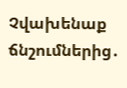Չվախենաք ճնշումներից․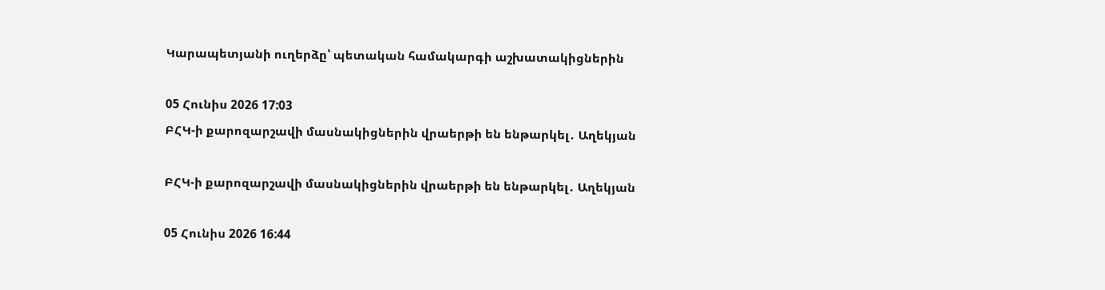Կարապետյանի ուղերձը՝ պետական համակարգի աշխատակիցներին

05 Հունիս 2026 17:03
ԲՀԿ-ի քարոզարշավի մասնակիցներին վրաերթի են ենթարկել․ Աղեկյան

ԲՀԿ-ի քարոզարշավի մասնակիցներին վրաերթի են ենթարկել․ Աղեկյան

05 Հունիս 2026 16:44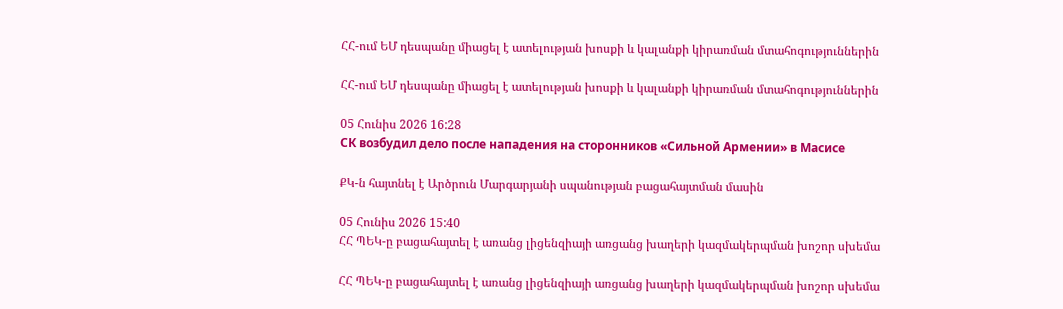ՀՀ-ում ԵՄ դեսպանը միացել է ատելության խոսքի և կալանքի կիրառման մտահոգություններին

ՀՀ-ում ԵՄ դեսպանը միացել է ատելության խոսքի և կալանքի կիրառման մտահոգություններին

05 Հունիս 2026 16:28
СК возбудил дело после нападения на сторонников «Сильной Армении» в Масисе

ՔԿ-ն հայտնել է Արծրուն Մարգարյանի սպանության բացահայտման մասին

05 Հունիս 2026 15:40
ՀՀ ՊԵԿ-ը բացահայտել է առանց լիցենզիայի առցանց խաղերի կազմակերպման խոշոր սխեմա

ՀՀ ՊԵԿ-ը բացահայտել է առանց լիցենզիայի առցանց խաղերի կազմակերպման խոշոր սխեմա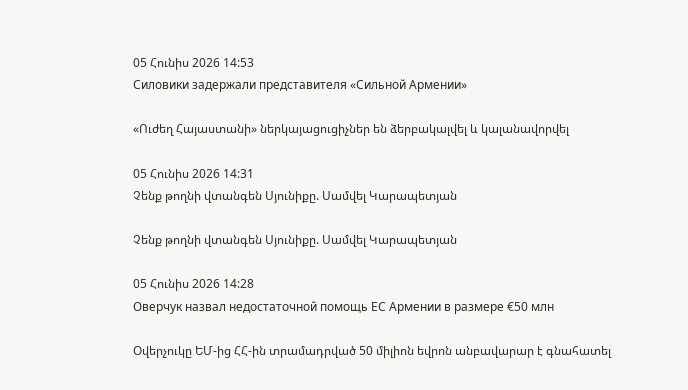05 Հունիս 2026 14:53
Силовики задержали представителя «Сильной Армении»

«Ուժեղ Հայաստանի» ներկայացուցիչներ են ձերբակալվել և կալանավորվել

05 Հունիս 2026 14:31
Չենք թողնի վտանգեն Սյունիքը. Սամվել Կարապետյան

Չենք թողնի վտանգեն Սյունիքը. Սամվել Կարապետյան

05 Հունիս 2026 14:28
Оверчук назвал недостаточной помощь ЕС Армении в размере €50 млн

Օվերչուկը ԵՄ-ից ՀՀ-ին տրամադրված 50 միլիոն եվրոն անբավարար է գնահատել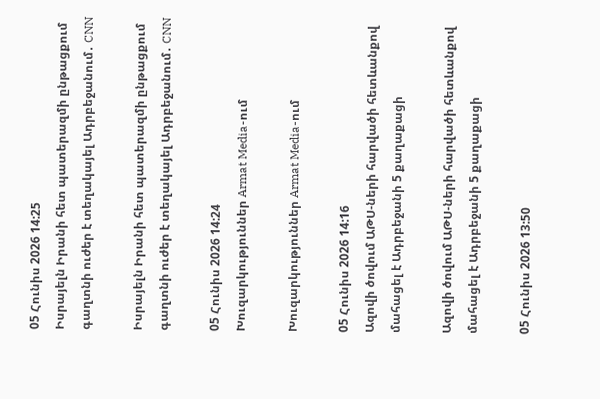05 Հունիս 2026 14:25
Իսրայելն Իրանի հետ պատերազմի ընթացքում գաղտնի ուժեր է տեղակայել Ադրբեջանում․ CNN

Իսրայելն Իրանի հետ պատերազմի ընթացքում գաղտնի ուժեր է տեղակայել Ադրբեջանում․ CNN

05 Հունիս 2026 14:24
Խուզարկություններ Armat Media-ում

Խուզարկություններ Armat Media-ում

05 Հունիս 2026 14:16
Ազովի ծովում ԱԹՍ-ների հարվածի հետևանքով մահացել է Ադրբեջանի 5 քաղաքացի

Ազովի ծովում ԱԹՍ-ների հարվածի հետևանքով մահացել է Ադրբեջանի 5 քաղաքացի

05 Հունիս 2026 13:50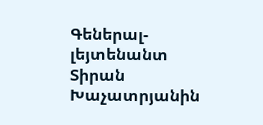Գեներալ-լեյտենանտ Տիրան Խաչատրյանին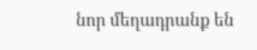նոր մեղադրանք են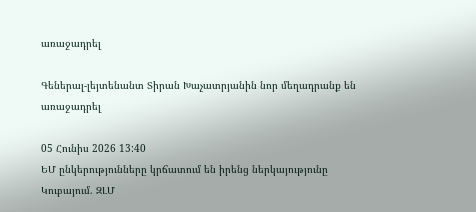առաջադրել

Գեներալ-լեյտենանտ Տիրան Խաչատրյանին նոր մեղադրանք են առաջադրել

05 Հունիս 2026 13:40
ԵՄ ընկերությունները կրճատում են իրենց ներկայությունը Կուբայում. ԶԼՄ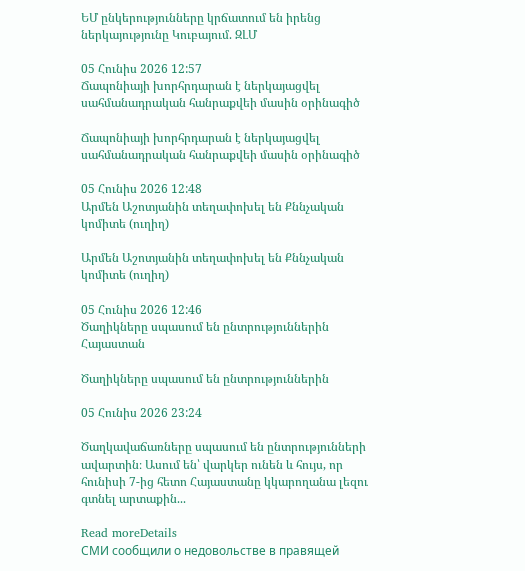ԵՄ ընկերությունները կրճատում են իրենց ներկայությունը Կուբայում. ԶԼՄ

05 Հունիս 2026 12:57
Ճապոնիայի խորհրդարան է ներկայացվել սահմանադրական հանրաքվեի մասին օրինագիծ

Ճապոնիայի խորհրդարան է ներկայացվել սահմանադրական հանրաքվեի մասին օրինագիծ

05 Հունիս 2026 12:48
Արմեն Աշոտյանին տեղափոխել են Քննչական կոմիտե (ուղիղ)

Արմեն Աշոտյանին տեղափոխել են Քննչական կոմիտե (ուղիղ)

05 Հունիս 2026 12:46
Ծաղիկները սպասում են ընտրություններին
Հայաստան

Ծաղիկները սպասում են ընտրություններին

05 Հունիս 2026 23:24

Ծաղկավաճառները սպասում են ընտրությունների ավարտին։ Ասում են՝ վարկեր ունեն և հույս, որ հունիսի 7-ից հետո Հայաստանը կկարողանա լեզու գտնել արտաքին...

Read moreDetails
СМИ сообщили о недовольстве в правящей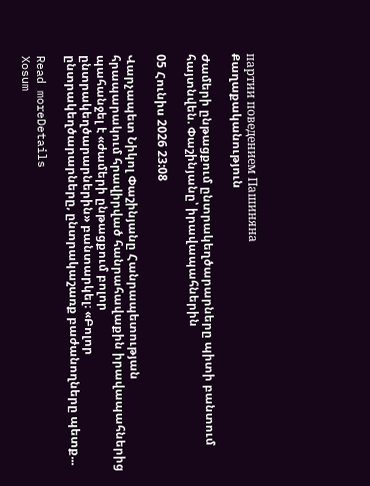партии поведением Пашиняна
Քաղաքականություն

Ժամերի ընթացքում ընտրակեղծարարները պիտի բանտում հայտնվեն. Փաշինյանը՝ իրավապահներին

05 Հունիս 2026 23:08

Վարչապետ Նիկոլ Փաշինյանը Հանրապետության հրապարակում հրավիրված հանրահավաքին իրավապահներից պահանջել է «ժամերի ընթացքում բոլոր ընտրակեղծարարներին» բանտարկել։ «Բոլոր ընտրակեղծարարները, ընտրակաշառք բաժանողները պետք...

Read moreDetails
Xosum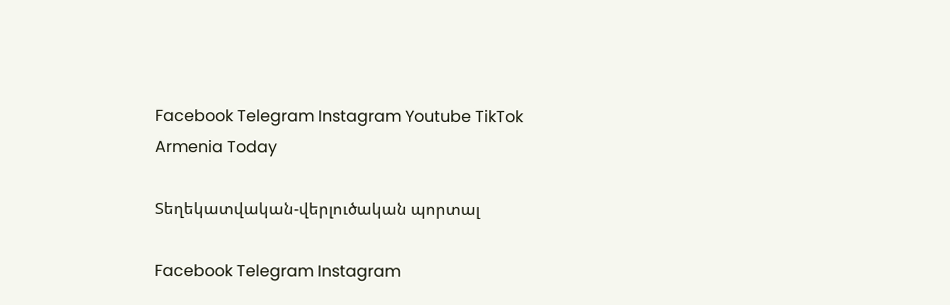Facebook Telegram Instagram Youtube TikTok
Armenia Today

Տեղեկատվական-վերլուծական պորտալ

Facebook Telegram Instagram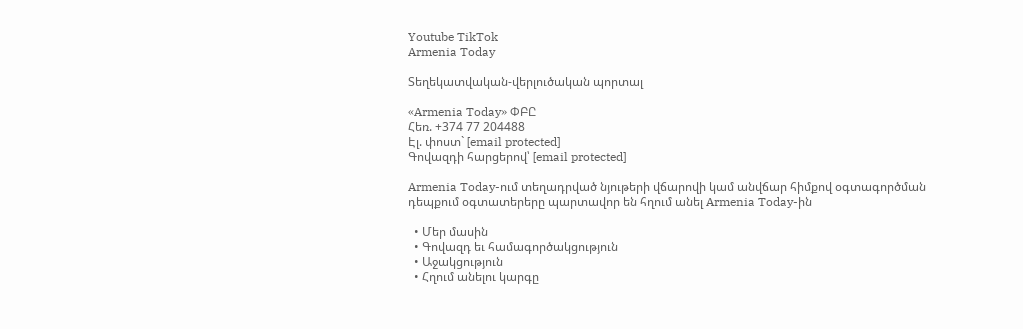Youtube TikTok
Armenia Today

Տեղեկատվական-վերլուծական պորտալ

«Armenia Today» ՓԲԸ
Հեռ. +374 77 204488
Էլ. փոստ` [email protected]
Գովազդի հարցերով՝ [email protected]

Armenia Today-ում տեղադրված նյութերի վճարովի կամ անվճար հիմքով օգտագործման դեպքում օգտատերերը պարտավոր են հղում անել Armenia Today-ին

  • Մեր մասին
  • Գովազդ եւ համագործակցություն
  • Աջակցություն
  • Հղում անելու կարգը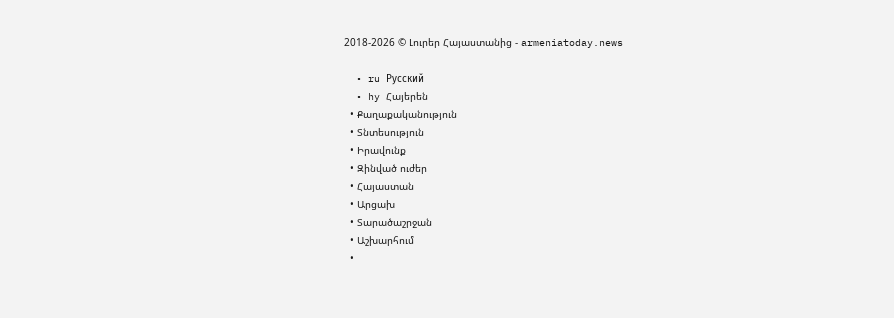2018-2026 © Լուրեր Հայաստանից - armeniatoday.news

  • ru Русский
  • hy Հայերեն
  • Քաղաքականություն
  • Տնտեսություն
  • Իրավունք
  • Զինված ուժեր
  • Հայաստան
  • Արցախ
  • Տարածաշրջան
  • Աշխարհում
  •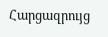Հարցազրույց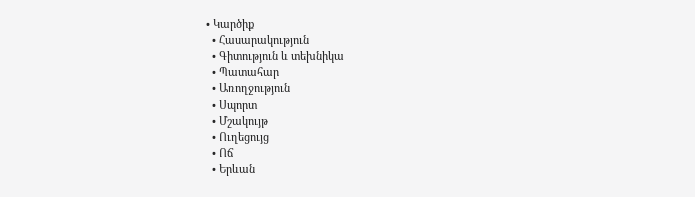• Կարծիք
  • Հասարակություն
  • Գիտություն և տեխնիկա
  • Պատահար
  • Առողջություն
  • Սպորտ
  • Մշակույթ
  • Ուղեցույց
  • Ոճ
  • Երևան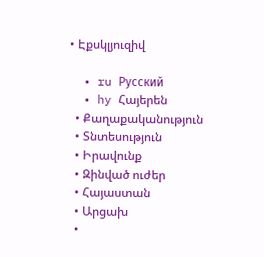• Էքսկլյուզիվ

  • ru Русский
  • hy Հայերեն
  • Քաղաքականություն
  • Տնտեսություն
  • Իրավունք
  • Զինված ուժեր
  • Հայաստան
  • Արցախ
  •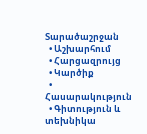Տարածաշրջան
  • Աշխարհում
  • Հարցազրույց
  • Կարծիք
  • Հասարակություն
  • Գիտություն և տեխնիկա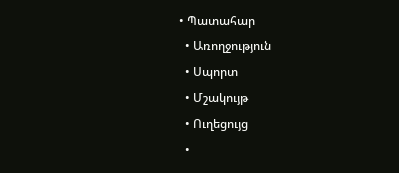• Պատահար
  • Առողջություն
  • Սպորտ
  • Մշակույթ
  • Ուղեցույց
  •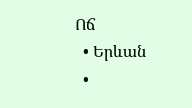Ոճ
  • Երևան
  •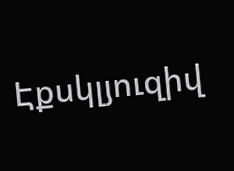Էքսկլյուզիվ